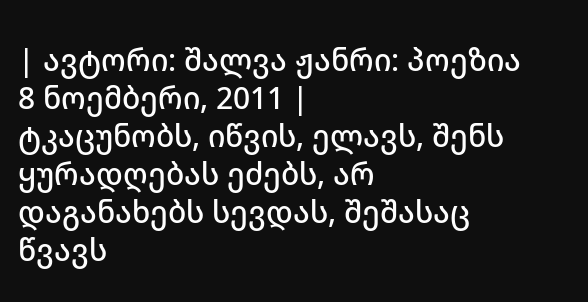| ავტორი: შალვა ჟანრი: პოეზია 8 ნოემბერი, 2011 |
ტკაცუნობს, იწვის, ელავს, შენს ყურადღებას ეძებს, არ დაგანახებს სევდას, შეშასაც წვავს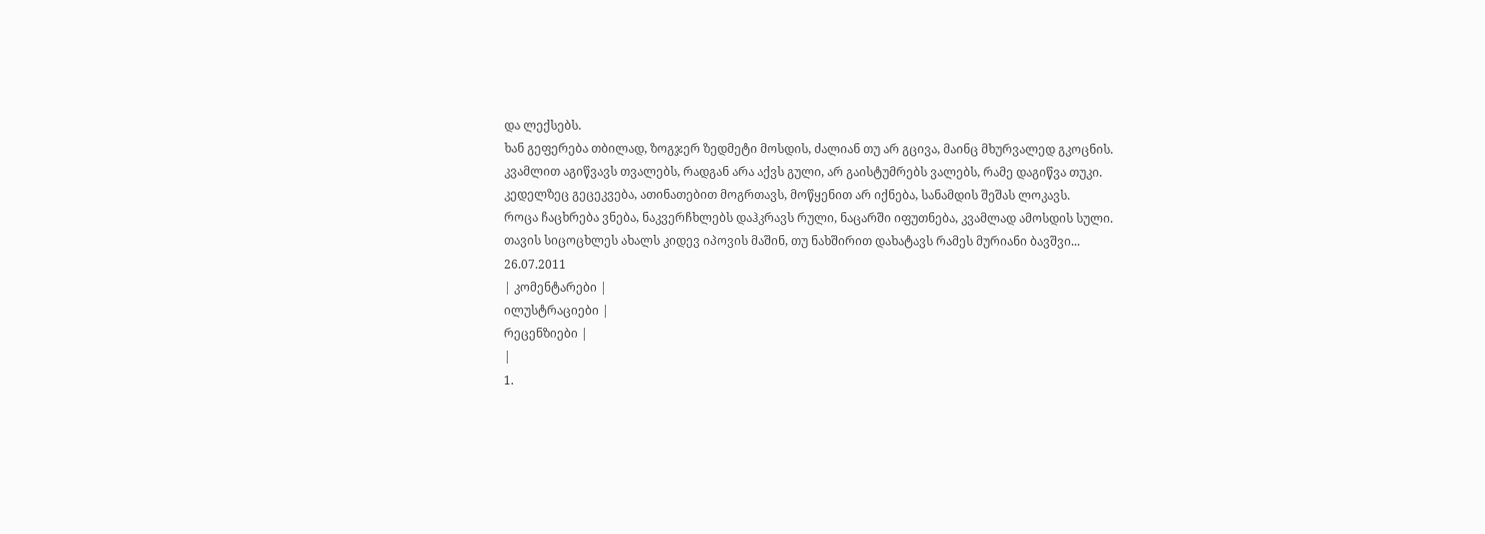და ლექსებს.
ხან გეფერება თბილად, ზოგჯერ ზედმეტი მოსდის, ძალიან თუ არ გცივა, მაინც მხურვალედ გკოცნის.
კვამლით აგიწვავს თვალებს, რადგან არა აქვს გული, არ გაისტუმრებს ვალებს, რამე დაგიწვა თუკი.
კედელზეც გეცეკვება, ათინათებით მოგრთავს, მოწყენით არ იქნება, სანამდის შეშას ლოკავს.
როცა ჩაცხრება ვნება, ნაკვერჩხლებს დაჰკრავს რული, ნაცარში იფუთნება, კვამლად ამოსდის სული.
თავის სიცოცხლეს ახალს კიდევ იპოვის მაშინ, თუ ნახშირით დახატავს რამეს მურიანი ბავშვი...
26.07.2011
| კომენტარები |
ილუსტრაციები |
რეცენზიები |
|
1.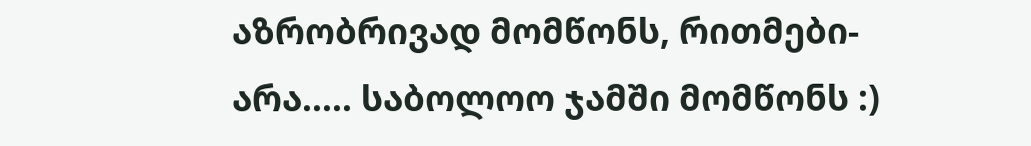აზრობრივად მომწონს, რითმები-არა..... საბოლოო ჯამში მომწონს :)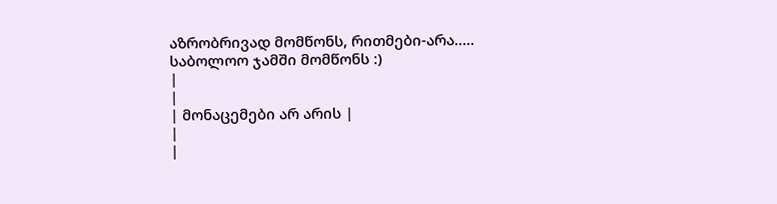აზრობრივად მომწონს, რითმები-არა..... საბოლოო ჯამში მომწონს :)
|
|
| მონაცემები არ არის |
|
|